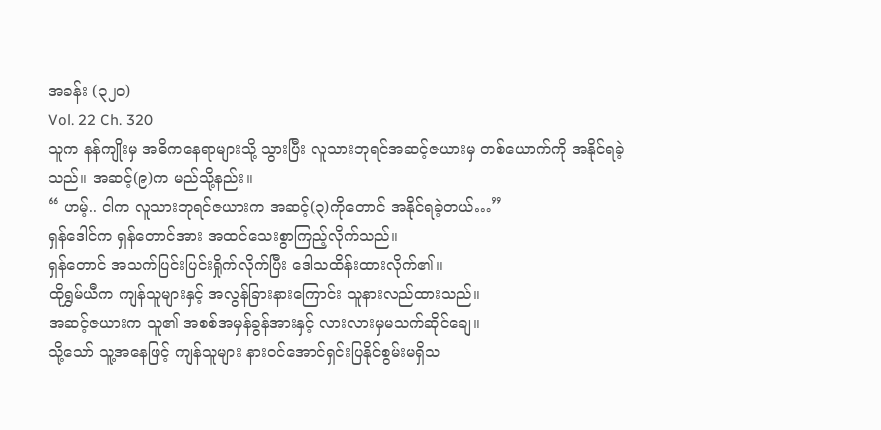အခန်း (၃၂၀)
Vol. 22 Ch. 320
သူက နန်ကျိုးမှ အဓိကနေရာများသို့ သွားပြီး လူသားဘုရင်အဆင့်ဇယားမှ တစ်ယောက်ကို အနိုင်ရခဲ့သည်။ အဆင့်(၉)က မည်သို့နည်း။
“ ဟမ့်.. ငါက လူသားဘုရင်ဇယားက အဆင့်(၃)ကိုတောင် အနိုင်ရခဲ့တယ်…”
ရှန်ဒေါင်က ရှန်တောင်အား အထင်သေးစွာကြည့်လိုက်သည်။
ရှန်တောင် အသက်ပြင်းပြင်းရှိုက်လိုက်ပြီး ဒေါသထိန်းထားလိုက်၏။
ထိုရွှမ်ယီက ကျန်သူများနှင့် အလွန်ခြားနားကြောင်း သူနားလည်ထားသည်။
အဆင့်ဇယားက သူ၏ အစစ်အမှန်ခွန်အားနှင့် လားလားမှမသက်ဆိုင်ချေ။
သို့သော် သူ့အနေဖြင့် ကျန်သူများ နား၀င်အောင်ရှင်းပြနိုင်စွမ်းမရှိသ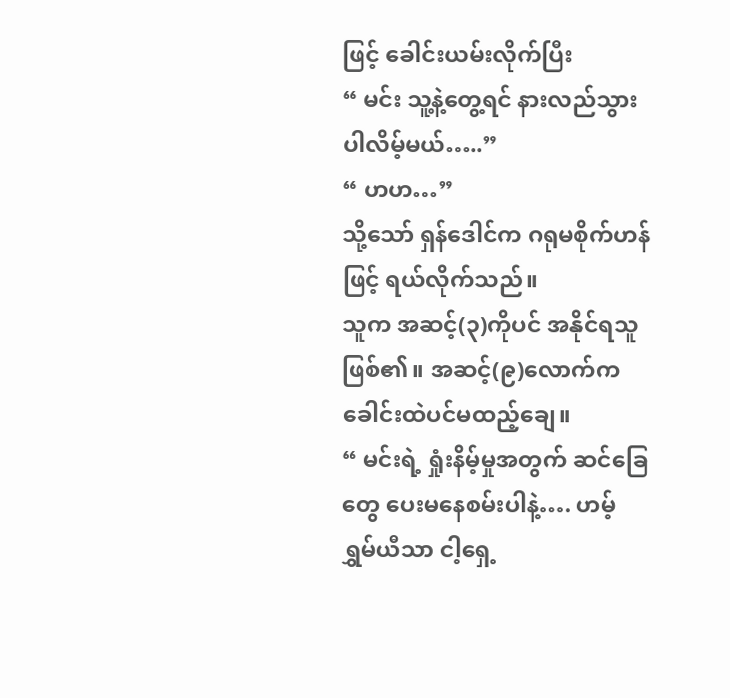ဖြင့် ခေါင်းယမ်းလိုက်ပြီး
“ မင်း သူ့နဲ့တွေ့ရင် နားလည်သွားပါလိမ့်မယ်…..”
“ ဟဟ…”
သို့သော် ရှန်ဒေါင်က ဂရုမစိုက်ဟန်ဖြင့် ရယ်လိုက်သည်။
သူက အဆင့်(၃)ကိုပင် အနိုင်ရသူဖြစ်၏။ အဆင့်(၉)လောက်က ခေါင်းထဲပင်မထည့်ချေ။
“ မင်းရဲ့ ရှုံးနိမ့်မှုအတွက် ဆင်ခြေတွေ ပေးမနေစမ်းပါနဲ့…. ဟမ့် ရွှမ်ယီသာ ငါ့ရှေ့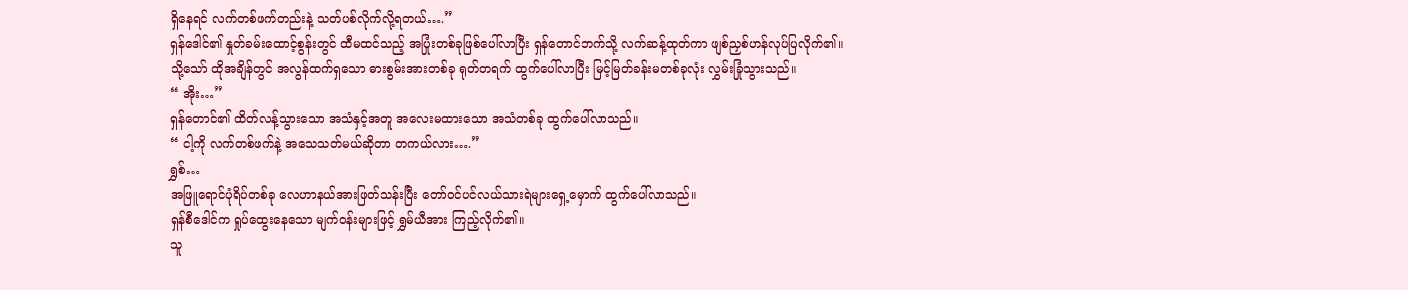ရှိနေရင် လက်တစ်ဖက်တည်းနဲ့ သတ်ပစ်လိုက်လို့ရတယ်….”
ရှန်ဒေါင်၏ နှုတ်ခမ်းထောင့်စွန်းတွင် ထီမထင်သည့် အပြုံးတစ်ခုဖြစ်ပေါ်လာပြီး ရှန်တောင်ဘက်သို့ လက်ဆန့်ထုတ်ကာ ဖျစ်ညှစ်ဟန်လုပ်ပြလိုက်၏။
သို့သော် ထိုအချိန်တွင် အလွန်ထက်ရှသော ဓားစွမ်းအားတစ်ခု ရုတ်တရက် ထွက်ပေါ်လာပြီး မြင့်မြတ်ခန်းမတစ်ခုလုံး လွှမ်းခြုံသွားသည်။
“ အိုး…”
ရှန်တောင်၏ ထိတ်လန့်သွားသော အသံနှင့်အတူ အလေးမထားသော အသံတစ်ခု ထွက်ပေါ်လာသည်။
“ ငါ့ကို လက်တစ်ဖက်နဲ့ အသေသတ်မယ်ဆိုတာ တကယ်လား….”
ရွှစ်…
အဖြူရောင်ပုံရိပ်တစ်ခု လေဟာနယ်အားဖြတ်သန်းပြီး တော်၀င်ပင်လယ်သားရဲများရှေ့မှောက် ထွက်ပေါ်လာသည်။
ရှန်စီဒေါင်က ရှုပ်ထွေးနေသော မျက်၀န်းများဖြင့် ရွှမ်ယီအား ကြည့်လိုက်၏။
သူ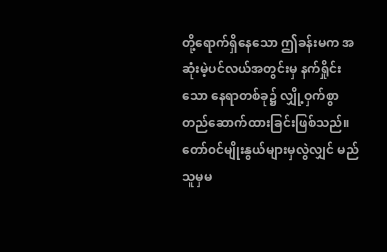တို့ရောက်ရှိနေသော ဤခန်းမက အဆုံးမဲ့ပင်လယ်အတွင်းမှ နက်ရှိုင်းသော နေရာတစ်ခု၌ လျှို့ဝှက်စွာတည်ဆောက်ထားခြင်းဖြစ်သည်။ တော်၀င်မျိုးနွယ်များမှလွဲလျှင် မည်သူမှမ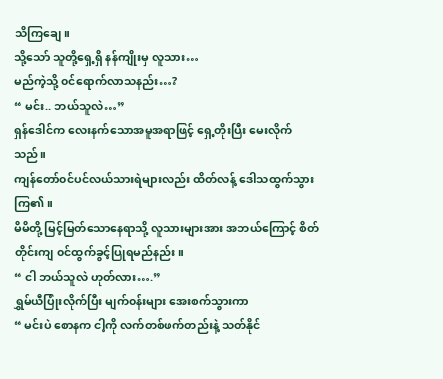သိကြချေ။
သို့သော် သူတို့ရှေ့ရှိ နန်ကျိုးမှ လူသား…
မည်ကဲ့သို့ ၀င်ရောက်လာသနည်း…?
“ မင်း.. ဘယ်သူလဲ…”
ရှန်ဒေါင်က လေးနက်သောအမူအရာဖြင့် ရှေ့တိုးပြီး မေးလိုက်သည်။
ကျန်တော်၀င်ပင်လယ်သားရဲများလည်း ထိတ်လန့် ဒေါသထွက်သွားကြ၏။
မိမိတို့ မြင့်မြတ်သောနေရာသို့ လူသားများအား အဘယ်ကြောင့် စိတ်တိုင်းကျ ၀င်ထွက်ခွင့်ပြုရမည်နည်း။
“ ငါ ဘယ်သူလဲ ဟုတ်လား….”
ရွှမ်ယီပြုံးလိုက်ပြီး မျက်၀န်းများ အေးစက်သွားကာ
“ မင်းပဲ စောနက ငါ့ကို လက်တစ်ဖက်တည်းနဲ့ သတ်နိုင်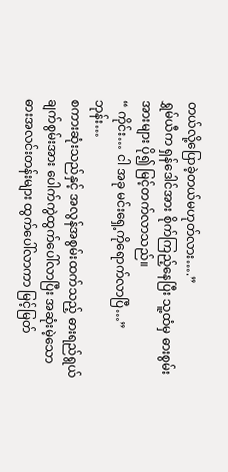တယ်လို့ပြောခဲ့တယ်မဟုတ်လား….”
ရွှမ်ယီက ရှန်ဒေါင်အား စိုက်ကြည့်နေပြီး သူ့ထံမှ ဓားစွမ်းအားများ ပို၍ မြင့်တက်လာသည်။
“ ကိုင်း… ငါ အခု မင်းရှေ့ကိုရောက်လာပြီ…”
ဘုန်း…
စကားဆုံးသည်နှင့် အလွန်အစွမ်းထက်သည့် ဓားရည်ရွယ်ချက်စွမ်းအား ပေါက်ကွဲထွက်ပေါ်လာပြီး အဆုံးမဲ့သော ဓားအလင်းတန်းများ ထွက်ပေါ်လာကာ မြင့်မြတ်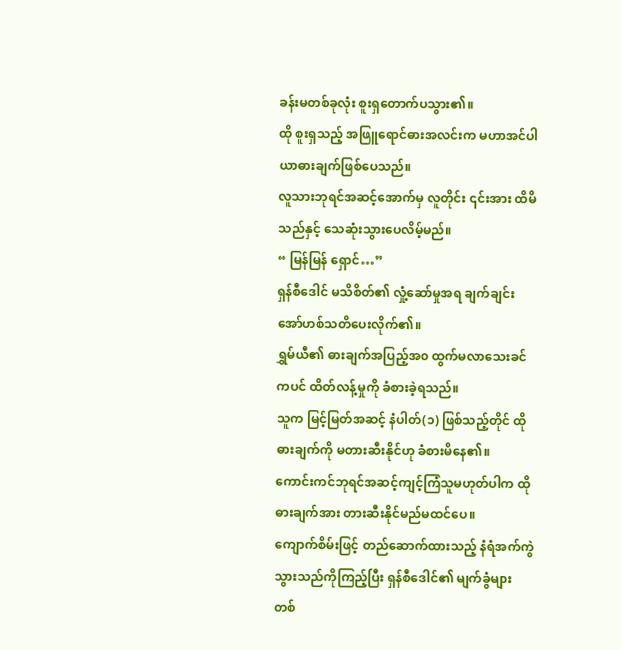ခန်းမတစ်ခုလုံး စူးရှတောက်ပသွား၏။
ထို စူးရှသည့် အဖြူရောင်ဓားအလင်းက မဟာအင်ပါယာဓားချက်ဖြစ်ပေသည်။
လူသားဘုရင်အဆင့်အောက်မှ လူတိုင်း ၎င်းအား ထိမိသည်နှင့် သေဆုံးသွားပေလိမ့်မည်။
“ မြန်မြန် ရှောင်…”
ရှန်စီဒေါင် မသိစိတ်၏ လှုံ့ဆော်မှုအရ ချက်ချင်းအော်ဟစ်သတိပေးလိုက်၏။
ရွှမ်ယီ၏ ဓားချက်အပြည့်အ၀ ထွက်မလာသေးခင်ကပင် ထိတ်လန့်မှုကို ခံစားခဲ့ရသည်။
သူက မြင့်မြတ်အဆင့် နံပါတ်(၁) ဖြစ်သည့်တိုင် ထိုဓားချက်ကို မတားဆီးနိုင်ဟု ခံစားမိနေ၏။
ကောင်းကင်ဘုရင်အဆင့်ကျင့်ကြံသူမဟုတ်ပါက ထိုဓားချက်အား တားဆီးနိုင်မည်မထင်ပေ။
ကျောက်စိမ်းဖြင့် တည်ဆောက်ထားသည့် နံရံအက်ကွဲသွားသည်ကိုကြည့်ပြီး ရှန်စီဒေါင်၏ မျက်ခွံများ တစ်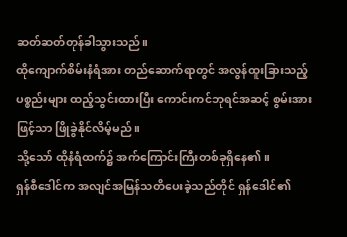ဆတ်ဆတ်တုန်ခါသွားသည်။
ထိုကျောက်စိမ်းနံရံအား တည်ဆောက်ရာတွင် အလွန်ထူးခြားသည့်ပစ္စည်းများ ထည့်သွင်းထားပြီး ကောင်းကင်ဘုရင်အဆင့် စွမ်းအားဖြင့်သာ ဖြိုခွဲနိုင်လိမ့်မည်။
သို့သော် ထိုနံရံထက်၌ အက်ကြောင်းကြီးတစ်ခုရှိနေ၏။
ရှန်စီဒေါင်က အလျင်အမြန်သတိပေးခဲ့သည်တိုင် ရှန်ဒေါင်၏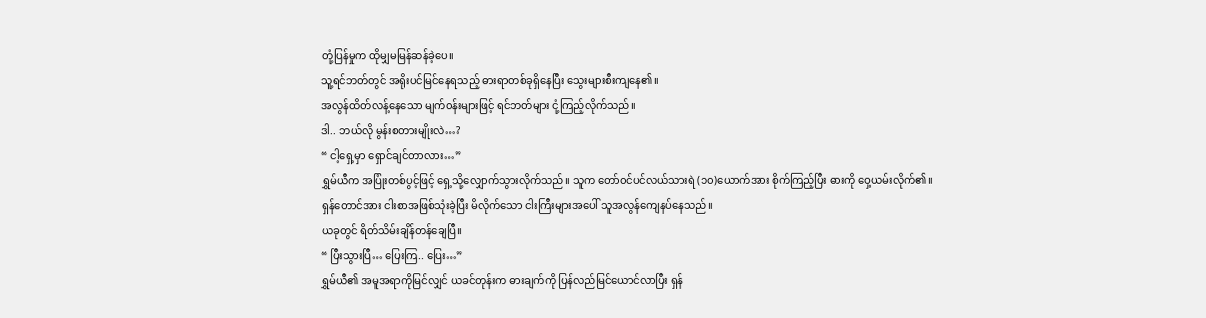တုံ့ပြန်မှုက ထိုမျှမမြန်ဆန်ခဲ့ပေ။
သူ့ရင်ဘတ်တွင် အရိုးပင်မြင်နေရသည့် ဓားရာတစ်ခုရှိနေပြီး သွေးများစီးကျနေ၏။
အလွန်ထိတ်လန့်နေသော မျက်၀န်းများဖြင့် ရင်ဘတ်များ ငုံ့ကြည့်လိုက်သည်။
ဒါ.. ဘယ်လို မွန်းစတားမျိုးလဲ…?
“ ငါ့ရှေ့မှာ ရှောင်ချင်တာလား…”
ရွှမ်ယီက အပြုံးတစ်ပွင့်ဖြင့် ရှေ့သို့လျှောက်သွားလိုက်သည်။ သူက တော်၀င်ပင်လယ်သားရဲ (၁၀)ယောက်အား စိုက်ကြည့်ပြီး ဓားကို ဝှေ့ယမ်းလိုက်၏။
ရှန်တောင်အား ငါးစာအဖြစ်သုံးခဲ့ပြီး မိလိုက်သော ငါးကြီးများအပေါ် သူအလွန်ကျေနပ်နေသည်။
ယခုတွင် ရိတ်သိမ်းချိန်တန်ချေပြီ။
“ ပြီးသွားပြီ… ပြေးကြ.. ပြေး…”
ရွှမ်ယီ၏ အမူအရာကိုမြင်လျှင် ယခင်တုန်းက ဓားချက်ကို ပြန်လည်မြင်ယောင်လာပြီး ရှန်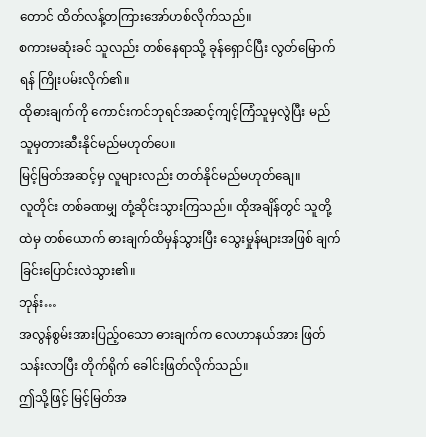တောင် ထိတ်လန့်တကြားအော်ဟစ်လိုက်သည်။
စကားမဆုံးခင် သူလည်း တစ်နေရာသို့ ခုန်ရှောင်ပြီး လွတ်မြောက်ရန် ကြိုးပမ်းလိုက်၏။
ထိုဓားချက်ကို ကောင်းကင်ဘုရင်အဆင့်ကျင့်ကြံသူမှလွဲပြီး မည်သူမှတားဆီးနိုင်မည်မဟုတ်ပေ။
မြင့်မြတ်အဆင့်မှ လူများလည်း တတ်နိုင်မည်မဟုတ်ချေ။
လူတိုင်း တစ်ခဏမျှ တုံ့ဆိုင်းသွားကြသည်။ ထိုအချိန်တွင် သူတို့ထဲမှ တစ်ယောက် ဓားချက်ထိမှန်သွားပြီး သွေးမှုန်များအဖြစ် ချက်ခြင်းပြောင်းလဲသွား၏။
ဘုန်း…
အလွန်စွမ်းအားပြည့်၀သော ဓားချက်က လေဟာနယ်အား ဖြတ်သန်းလာပြီး တိုက်ရိုက် ခေါင်းဖြတ်လိုက်သည်။
ဤသို့ဖြင့် မြင့်မြတ်အ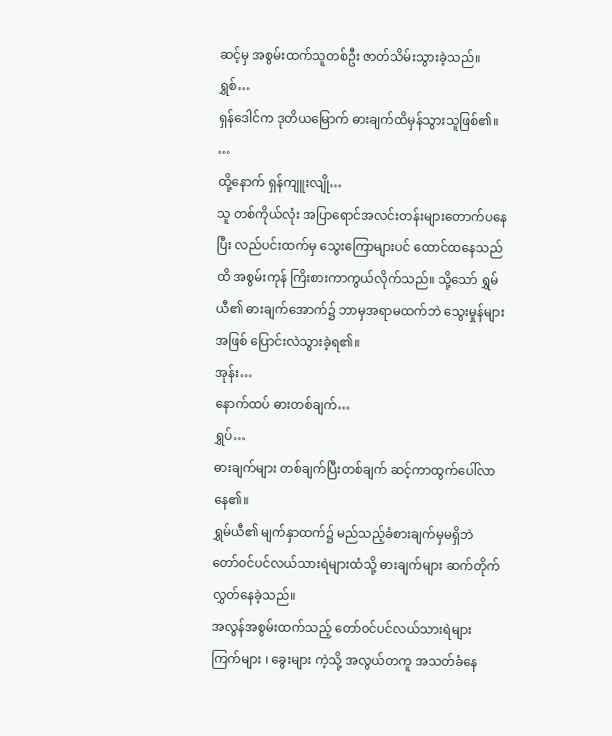ဆင့်မှ အစွမ်းထက်သူတစ်ဦး ဇာတ်သိမ်းသွားခဲ့သည်။
ရွှစ်…
ရှန်ဒေါင်က ဒုတိယမြောက် ဓားချက်ထိမှန်သွားသူဖြစ်၏။
…
ထို့နောက် ရှန်ကျူးလျို…
သူ တစ်ကိုယ်လုံး အပြာရောင်အလင်းတန်းများတောက်ပနေပြီး လည်ပင်းထက်မှ သွေးကြောများပင် ထောင်ထနေသည်ထိ အစွမ်းကုန် ကြိးစားကာကွယ်လိုက်သည်။ သို့သော် ရွှမ်ယီ၏ ဓားချက်အောက်၌ ဘာမှအရာမထက်ဘဲ သွေးမှုန်များအဖြစ် ပြောင်းလဲသွားခဲ့ရ၏။
အုန်း…
နောက်ထပ် ဓားတစ်ချက်…
ရွှပ်…
ဓားချက်များ တစ်ချက်ပြီးတစ်ချက် ဆင့်ကာထွက်ပေါ်လာနေ၏။
ရွှမ်ယီ၏ မျက်နှာထက်၌ မည်သည့်ခံစားချက်မှမရှိဘဲ တော်၀င်ပင်လယ်သားရဲများထံသို့ ဓားချက်များ ဆက်တိုက်လွှတ်နေခဲ့သည်။
အလွန်အစွမ်းထက်သည့် တော်၀င်ပင်လယ်သားရဲများ ကြက်များ ၊ ခွေးများ ကဲ့သို့ အလွယ်တကူ အသတ်ခံနေ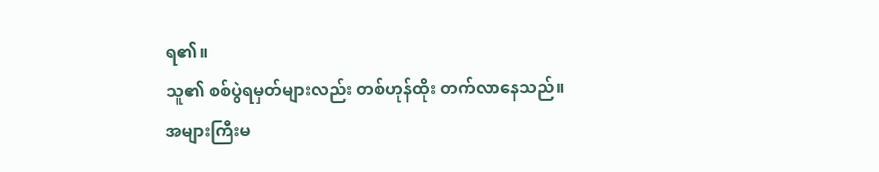ရ၏။
သူ၏ စစ်ပွဲရမှတ်များလည်း တစ်ဟုန်ထိုး တက်လာနေသည်။
အများကြီးမ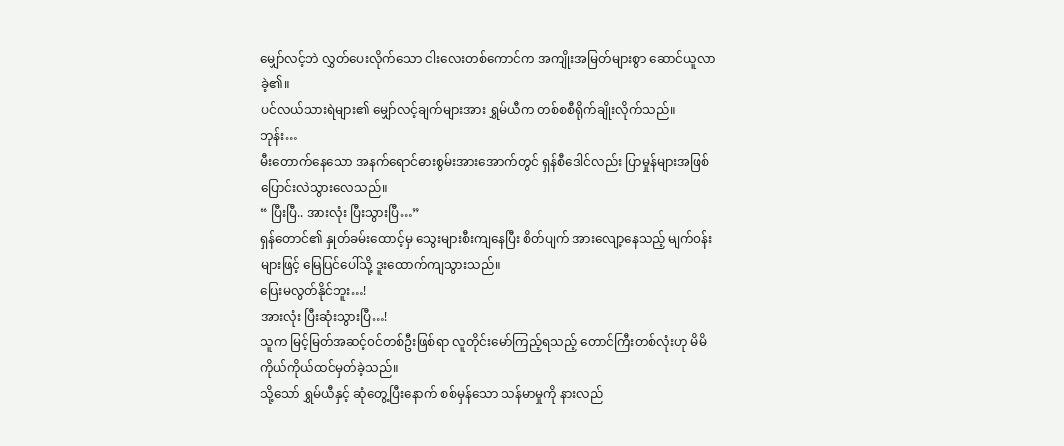မျှော်လင့်ဘဲ လွှတ်ပေးလိုက်သော ငါးလေးတစ်ကောင်က အကျိုးအမြတ်များစွာ ဆောင်ယူလာခဲ့၏။
ပင်လယ်သားရဲများ၏ မျှော်လင့်ချက်များအား ရွှမ်ယီက တစ်စစီရိုက်ချိုးလိုက်သည်။
ဘုန်း…
မီးတောက်နေသော အနက်ရောင်ဓားစွမ်းအားအောက်တွင် ရှန်စီဒေါင်လည်း ပြာမှုန်များအဖြစ် ပြောင်းလဲသွားလေသည်။
“ ပြီးပြီ.. အားလုံး ပြီးသွားပြီ…”
ရှန်တောင်၏ နှုတ်ခမ်းထောင့်မှ သွေးများစီးကျနေပြီး စိတ်ပျက် အားလျော့နေသည့် မျက်၀န်းများဖြင့် မြေပြင်ပေါ်သို့ ဒူးထောက်ကျသွားသည်။
ပြေးမလွတ်နိုင်ဘူး…!
အားလုံး ပြီးဆုံးသွားပြီ…!
သူက မြင့်မြတ်အဆင့်၀င်တစ်ဦးဖြစ်ရာ လူတိုင်းမော်ကြည့်ရသည့် တောင်ကြီးတစ်လုံးဟု မိမိကိုယ်ကိုယ်ထင်မှတ်ခဲ့သည်။
သို့သော် ရွှမ်ယီနှင့် ဆုံတွေ့ပြီးနောက် စစ်မှန်သော သန်မာမှုကို နားလည်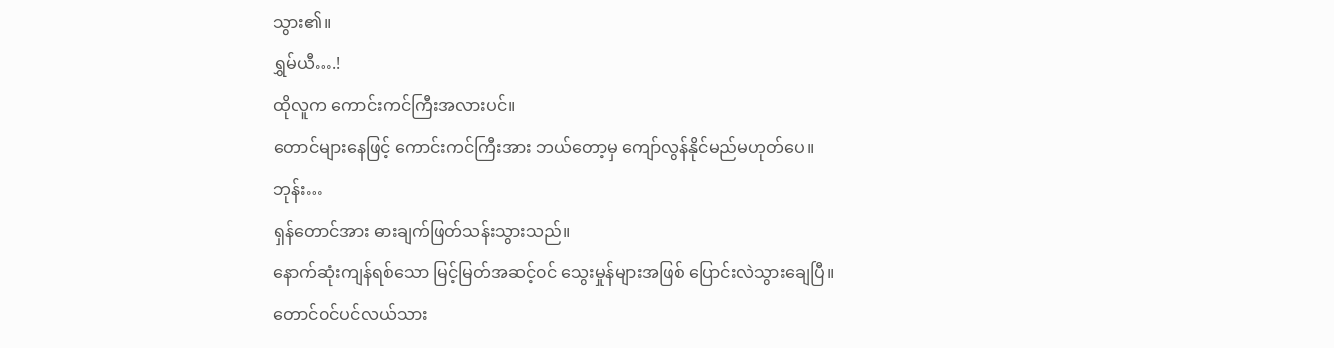သွား၏။
ရွှမ်ယီ….!
ထိုလူက ကောင်းကင်ကြီးအလားပင်။
တောင်များနေဖြင့် ကောင်းကင်ကြီးအား ဘယ်တော့မှ ကျော်လွန်နိုင်မည်မဟုတ်ပေ။
ဘုန်း…
ရှန်တောင်အား ဓားချက်ဖြတ်သန်းသွားသည်။
နောက်ဆုံးကျန်ရစ်သော မြင့်မြတ်အဆင့်၀င် သွေးမှုန်များအဖြစ် ပြောင်းလဲသွားချေပြီ။
တောင်၀င်ပင်လယ်သား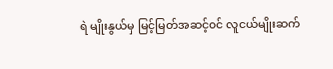ရဲ မျိုးနွယ်မှ မြင့်မြတ်အဆင့်၀င် လူငယ်မျိုးဆက်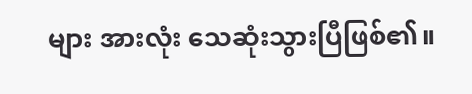များ အားလုံး သေဆုံးသွားပြီဖြစ်၏။